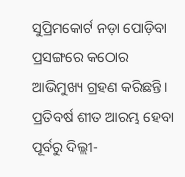ସୁପ୍ରିମକୋର୍ଟ ନଡ଼ା ପୋଡ଼ିବା ପ୍ରସଙ୍ଗରେ କଠୋର ଆଭିମୁଖ୍ୟ ଗ୍ରହଣ କରିଛନ୍ତି। ପ୍ରତିବର୍ଷ ଶୀତ ଆରମ୍ଭ ହେବା ପୂର୍ବରୁ ଦିଲ୍ଲୀ-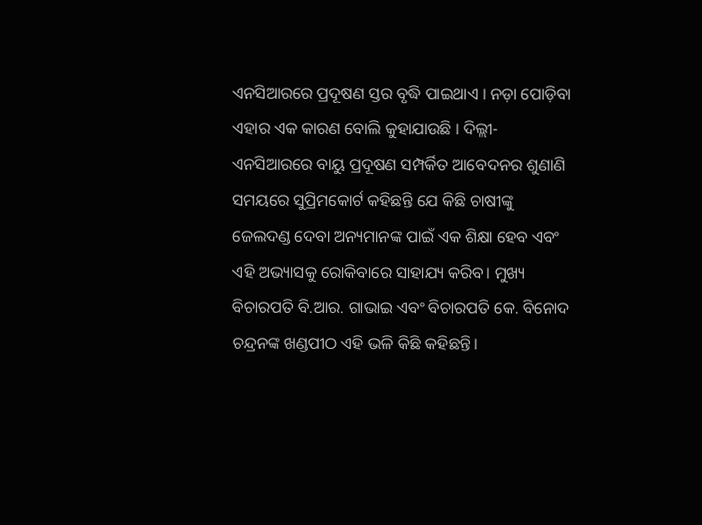ଏନସିଆରରେ ପ୍ରଦୂଷଣ ସ୍ତର ବୃଦ୍ଧି ପାଇଥାଏ । ନଡ଼ା ପୋଡ଼ିବା ଏହାର ଏକ କାରଣ ବୋଲି କୁହାଯାଉଛି । ଦିଲ୍ଲୀ-ଏନସିଆରରେ ବାୟୁ ପ୍ରଦୂଷଣ ସମ୍ପର୍କିତ ଆବେଦନର ଶୁଣାଣି ସମୟରେ ସୁପ୍ରିମକୋର୍ଟ କହିଛନ୍ତି ଯେ କିଛି ଚାଷୀଙ୍କୁ ଜେଲଦଣ୍ଡ ଦେବା ଅନ୍ୟମାନଙ୍କ ପାଇଁ ଏକ ଶିକ୍ଷା ହେବ ଏବଂ ଏହି ଅଭ୍ୟାସକୁ ରୋକିବାରେ ସାହାଯ୍ୟ କରିବ। ମୁଖ୍ୟ ବିଚାରପତି ବି.ଆର. ଗାଭାଇ ଏବଂ ବିଚାରପତି କେ. ବିନୋଦ ଚନ୍ଦ୍ରନଙ୍କ ଖଣ୍ଡପୀଠ ଏହି ଭଳି କିଛି କହିଛନ୍ତି।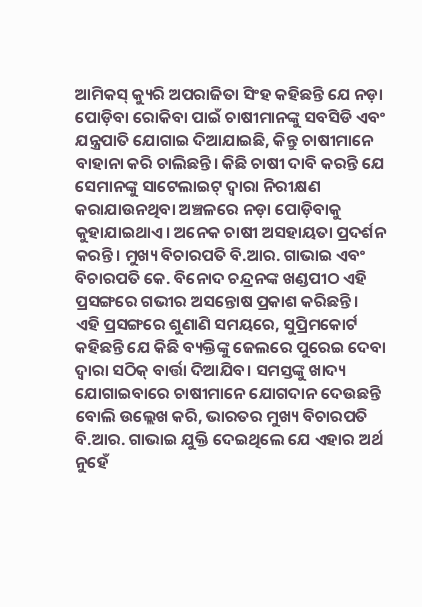ଆମିକସ୍ କ୍ୟୁରି ଅପରାଜିତା ସିଂହ କହିଛନ୍ତି ଯେ ନଡ଼ା ପୋଡ଼ିବା ରୋକିବା ପାଇଁ ଚାଷୀମାନଙ୍କୁ ସବସିଡି ଏବଂ ଯନ୍ତ୍ରପାତି ଯୋଗାଇ ଦିଆଯାଇଛି, କିନ୍ତୁ ଚାଷୀମାନେ ବାହାନା କରି ଚାଲିଛନ୍ତି। କିଛି ଚାଷୀ ଦାବି କରନ୍ତି ଯେ ସେମାନଙ୍କୁ ସାଟେଲାଇଟ୍ ଦ୍ୱାରା ନିରୀକ୍ଷଣ କରାଯାଉନଥିବା ଅଞ୍ଚଳରେ ନଡ଼ା ପୋଡ଼ିବାକୁ କୁହାଯାଇଥାଏ। ଅନେକ ଚାଷୀ ଅସହାୟତା ପ୍ରଦର୍ଶନ କରନ୍ତି। ମୁଖ୍ୟ ବିଚାରପତି ବି.ଆର. ଗାଭାଇ ଏବଂ ବିଚାରପତି କେ. ବିନୋଦ ଚନ୍ଦ୍ରନଙ୍କ ଖଣ୍ଡପୀଠ ଏହି ପ୍ରସଙ୍ଗରେ ଗଭୀର ଅସନ୍ତୋଷ ପ୍ରକାଶ କରିଛନ୍ତି।
ଏହି ପ୍ରସଙ୍ଗରେ ଶୁଣାଣି ସମୟରେ, ସୁପ୍ରିମକୋର୍ଟ କହିଛନ୍ତି ଯେ କିଛି ବ୍ୟକ୍ତିଙ୍କୁ ଜେଲରେ ପୁରେଇ ଦେବା ଦ୍ୱାରା ସଠିକ୍ ବାର୍ତ୍ତା ଦିଆଯିବ। ସମସ୍ତଙ୍କୁ ଖାଦ୍ୟ ଯୋଗାଇବାରେ ଚାଷୀମାନେ ଯୋଗଦାନ ଦେଉଛନ୍ତି ବୋଲି ଉଲ୍ଲେଖ କରି, ଭାରତର ମୁଖ୍ୟ ବିଚାରପତି ବି.ଆର. ଗାଭାଇ ଯୁକ୍ତି ଦେଇଥିଲେ ଯେ ଏହାର ଅର୍ଥ ନୁହେଁ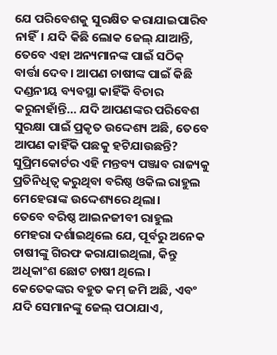ଯେ ପରିବେଶକୁ ସୁରକ୍ଷିତ କରାଯାଇପାରିବ ନାହିଁ। ଯଦି କିଛି ଲୋକ ଜେଲ୍ ଯାଆନ୍ତି, ତେବେ ଏହା ଅନ୍ୟମାନଙ୍କ ପାଇଁ ସଠିକ୍ ବାର୍ତ୍ତା ଦେବ। ଆପଣ ଚାଷୀଙ୍କ ପାଇଁ କିଛି ଦଣ୍ଡନୀୟ ବ୍ୟବସ୍ଥା କାହିଁକି ବିଚାର କରୁନାହାଁନ୍ତି… ଯଦି ଆପଣଙ୍କର ପରିବେଶ ସୁରକ୍ଷା ପାଇଁ ପ୍ରକୃତ ଉଦ୍ଦେଶ୍ୟ ଅଛି, ତେବେ ଆପଣ କାହିଁକି ପଛକୁ ହଟିଯାଉଛନ୍ତି? ସୁପ୍ରିମକୋର୍ଟର ଏହି ମନ୍ତବ୍ୟ ପଞ୍ଜାବ ରାଜ୍ୟକୁ ପ୍ରତିନିଧିତ୍ୱ କରୁଥିବା ବରିଷ୍ଠ ଓକିଲ ରାହୁଲ ମେହେରାଙ୍କ ଉଦ୍ଦେଶ୍ୟରେ ଥିଲା।
ତେବେ ବରିଷ୍ଠ ଆଇନଜୀବୀ ରାହୁଲ ମେହରା ଦର୍ଶାଇଥିଲେ ଯେ, ପୂର୍ବରୁ ଅନେକ ଚାଷୀଙ୍କୁ ଗିରଫ କରାଯାଇଥିଲା, କିନ୍ତୁ ଅଧିକାଂଶ ଛୋଟ ଚାଷୀ ଥିଲେ। କେତେକଙ୍କର ବହୁତ କମ୍ ଜମି ଅଛି, ଏବଂ ଯଦି ସେମାନଙ୍କୁ ଜେଲ୍ ପଠାଯାଏ,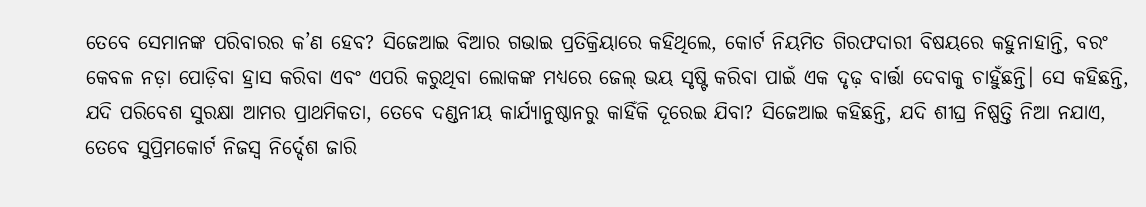ତେବେ ସେମାନଙ୍କ ପରିବାରର କ’ଣ ହେବ? ସିଜେଆଇ ବିଆର ଗଭାଇ ପ୍ରତିକ୍ରିୟାରେ କହିଥିଲେ, କୋର୍ଟ ନିୟମିତ ଗିରଫଦାରୀ ବିଷୟରେ କହୁନାହାନ୍ତି, ବରଂ କେବଳ ନଡ଼ା ପୋଡ଼ିବା ହ୍ରାସ କରିବା ଏବଂ ଏପରି କରୁଥିବା ଲୋକଙ୍କ ମଧ୍ୟରେ ଜେଲ୍ ଭୟ ସୃଷ୍ଟି କରିବା ପାଇଁ ଏକ ଦୃଢ଼ ବାର୍ତ୍ତା ଦେବାକୁ ଚାହୁଁଛନ୍ତି। ସେ କହିଛନ୍ତି, ଯଦି ପରିବେଶ ସୁରକ୍ଷା ଆମର ପ୍ରାଥମିକତା, ତେବେ ଦଣ୍ଡନୀୟ କାର୍ଯ୍ୟାନୁଷ୍ଠାନରୁ କାହିଁକି ଦୂରେଇ ଯିବା? ସିଜେଆଇ କହିଛନ୍ତି, ଯଦି ଶୀଘ୍ର ନିଷ୍ପତ୍ତି ନିଆ ନଯାଏ, ତେବେ ସୁପ୍ରିମକୋର୍ଟ ନିଜସ୍ୱ ନିର୍ଦ୍ଦେଶ ଜାରି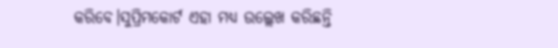କରିବେ।ସୁପ୍ରିମକୋର୍ଟ ଏହା ମଧ୍ୟ ଉଲ୍ଲେଖ କରିଛନ୍ତି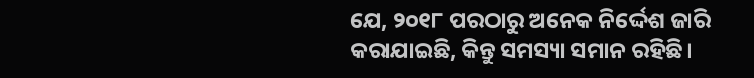ଯେ, ୨୦୧୮ ପରଠାରୁ ଅନେକ ନିର୍ଦ୍ଦେଶ ଜାରି କରାଯାଇଛି, କିନ୍ତୁ ସମସ୍ୟା ସମାନ ରହିଛି।